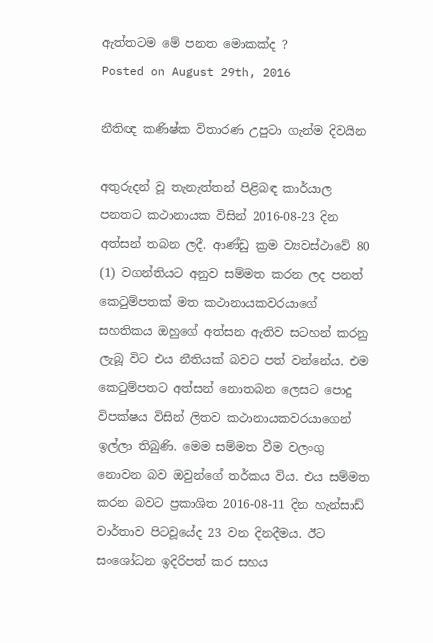ඇත්තටම මේ පනත මොකක්‌ද ?
Posted on August 29th, 2016

නීතිඥ කණිෂ්ක විතාරණ උපුටා ගැන්ම දිවයින

අතුරුදන් වූ තැනැත්තන් පිළිබඳ කාර්යාල පනතට කථානායක විසින් 2016-08-23 දින අත්සන් තබන ලදී. ආණ්‌ඩු ක්‍රම ව්‍යවස්‌ථාවේ 80 (1) වගන්තියට අනුව සම්මත කරන ලද පනත් කෙටුම්පතක්‌ මත කථානායකවරයාගේ සහතිකය ඔහුගේ අත්සන ඇතිව සටහන් කරනු ලැබූ විට එය නීතියක්‌ බවට පත් වන්නේය. එම කෙටුම්පතට අත්සන් නොතබන ලෙසට පොදු විපක්‌ෂය විසින් ලිතව කථානායකවරයාගෙන් ඉල්ලා තිබුණි. මෙම සම්මත වීම වලංගු නොවන බව ඔවුන්ගේ තර්කය විය. එය සම්මත කරන බවට ප්‍රකාශිත 2016-08-11 දින හැන්සාඩ් වාර්තාව පිටවූයේද 23 වන දිනදීමය. ඊට සංශෝධන ඉදිරිපත් කර සහය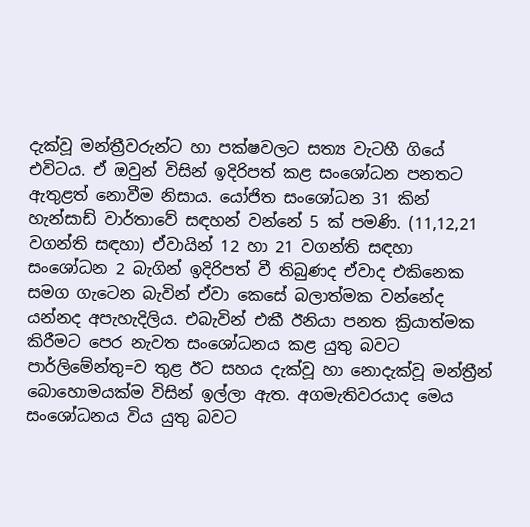දැක්‌වූ මන්ත්‍රීවරුන්ට හා පක්‌ෂවලට සත්‍ය වැටහී ගියේ එවිටය. ඒ ඔවුන් විසින් ඉදිරිපත් කළ සංශෝධන පනතට ඇතුළත් නොවීම නිසාය. යෝජිත සංශෝධන 31 කින් හැන්සාඩ් වාර්තාවේ සඳහන් වන්නේ 5 ක්‌ පමණි. (11,12,21 වගන්ති සඳහා) ඒවායින් 12 හා 21 වගන්ති සඳහා සංශෝධන 2 බැගින් ඉදිරිපත් වී තිබුණද ඒවාද එකිනෙක සමග ගැටෙන බැවින් ඒවා කෙසේ බලාත්මක වන්නේද යන්නද අපැහැදිලිය. එබැවින් එකී ඊනියා පනත ක්‍රියාත්මක කිරීමට පෙර නැවත සංශෝධනය කළ යුතු බවට පාර්ලිමේන්තු=ව තුළ ඊට සහය දැක්‌වූ හා නොදැක්‌වූ මන්ත්‍රීන් බොහොමයක්‌ම විසින් ඉල්ලා ඇත. අගමැතිවරයාද මෙය සංශෝධනය විය යුතු බවට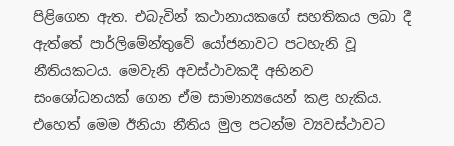පිළිගෙන ඇත. එබැවින් කථානායකගේ සහතිකය ලබා දී ඇත්තේ පාර්ලිමේන්තුවේ යෝජනාවට පටහැනි වූ නීතියකටය. මෙවැනි අවස්‌ථාවකදී අභිනව සංශෝධනයක්‌ ගෙන ඒම සාමාන්‍යයෙන් කළ හැකිය. එහෙත් මෙම ඊනියා නීතිය මුල පටන්ම ව්‍යවස්‌ථාවට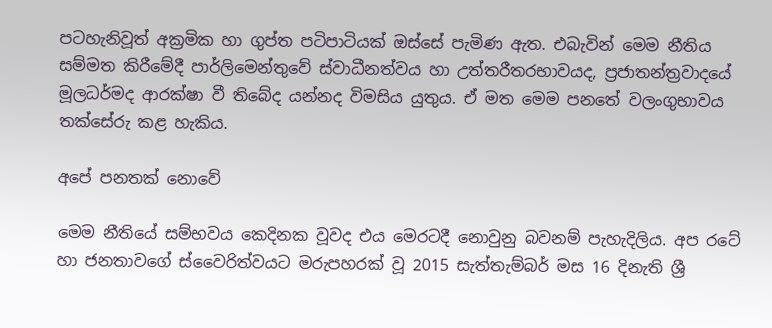පටහැනිවූත් අක්‍රමික හා ගුප්ත පටිපාටියක්‌ ඔස්‌සේ පැමිණ ඇත. එබැවින් මෙම නීතිය සම්මත කිරීමේදී පාර්ලිමෙන්තුවේ ස්‌වාධීනත්වය හා උත්තරීතරභාවයද, ප්‍රජාතන්ත්‍රවාදයේ මූලධර්මද ආරක්‌ෂා වී තිබේද යන්නද විමසිය යුතුය. ඒ මත මෙම පනතේ වලංගුභාවය තක්‌සේරු කළ හැකිය.

අපේ පනතක්‌ නොවේ

මෙම නීතියේ සම්භවය කෙදිනක වූවද එය මෙරටදී නොවුනු බවනම් පැහැදිලිය. අප රටේ හා ජනතාවගේ ස්‌වෛරිත්වයට මරුපහරක්‌ වූ 2015 සැත්තැම්බර් මස 16 දිනැති ශ්‍රී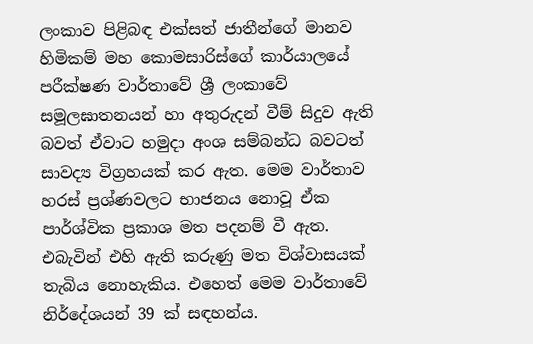ලංකාව පිළිබඳ එක්‌සත් ජාතීන්ගේ මානව හිමිකම් මහ කොමසාරිස්‌ගේ කාර්යාලයේ පරීක්‌ෂණ වාර්තාවේ ශ්‍රී ලංකාවේ සමූලඝාතනයන් හා අතුරුදන් වීම් සිදුව ඇති බවත් ඒවාට හමුදා අංශ සම්බන්ධ බවටත් සාවද්‍ය විග්‍රහයක්‌ කර ඇත. මෙම වාර්තාව හරස්‌ ප්‍රශ්ණවලට භාජනය නොවූ ඒක පාර්ශ්වික ප්‍රකාශ මත පදනම් වී ඇත. එබැවින් එහි ඇති කරුණු මත විශ්වාසයක්‌ තැබිය නොහැකිය. එහෙත් මෙම වාර්තාවේ නිර්දේශයන් 39 ක්‌ සඳහන්ය.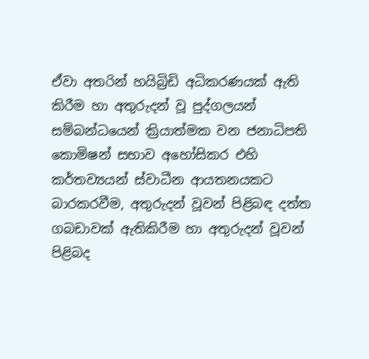ඒවා අතරින් හයිබ්‍රිඩි අධිකරණයක්‌ ඇති කිරීම හා අතුරුදන් වූ පුද්ගලයන් සම්බන්ධයෙන් ක්‍රියාත්මක වන ජනාධිපති කොමිෂන් සභාව අහෝසිකර එහි කර්තව්‍යයන් ස්‌වාධීන ආයතනයකට බාරකරවීම, අතුරුදන් වූවන් පිළිබඳ දත්ත ගබඩාවක්‌ ඇතිකිරීම හා අතුරුදන් වූවන් පිළිබද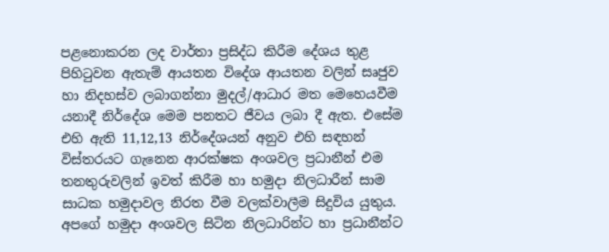පළනොකරන ලද වාර්තා ප්‍රසිද්ධ කිරීම දේශය තුළ පිහිටුවන ඇතැම් ආයතන විදේශ ආයතන වලින් සෘජුව හා නිදහස්‌ව ලබාගන්නා මුදල්/ආධාර මත මෙහෙයවීම යනාදී නිර්දේශ මෙම පනතට ජීවය ලබා දී ඇත. එසේම එහි ඇති 11,12,13 නිර්දේශයන් අනුව එහි සඳහන් විස්‌තරයට ගැනෙන ආරක්‌ෂක අංශවල ප්‍රධානීන් එම තනතුරුවලින් ඉවත් කිරීම හා හමුදා නිලධාරීන් සාම සාධක හමුදාවල නිරත වීම වලක්‌වාලීම සිදුවිය යුතුය. අපගේ හමුදා අංශවල සිටින නිලධාරින්ට හා ප්‍රධානීන්ට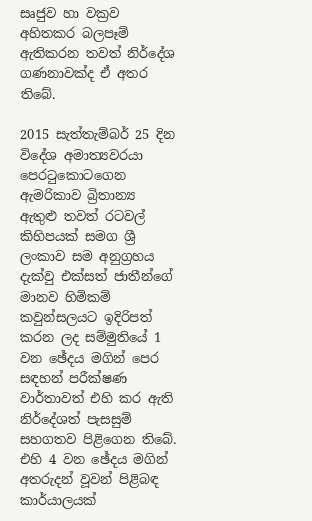සෘජුව හා වක්‍රව අහිතකර බලපෑම් ඇතිකරන තවත් නිර්දේශ ගණනාවක්‌ද ඒ අතර තිබේ.

2015 සැත්තැම්බර් 25 දින විදේශ අමාත්‍යවරයා පෙරටුකොටගෙන ඇමරිකාව බ්‍රිතාන්‍ය ඇතුළු තවත් රටවල් කිහිපයක්‌ සමග ශ්‍රී ලංකාව සම අනුග්‍රහය දැක්‌වු එක්‌සත් ජාතීන්ගේ මානව හිමිකම් කවුන්සලයට ඉදිරිපත් කරන ලද සම්මුතියේ 1 වන ඡේදය මගින් පෙර සඳහන් පරීක්‌ෂණ වාර්තාවත් එහි කර ඇති නිර්දේශත් පැසසුම් සහගතව පිළිගෙන තිබේ. එහි 4 වන ඡේදය මගින් අතරුදන් වූවන් පිළිබඳ කාර්යාලයක්‌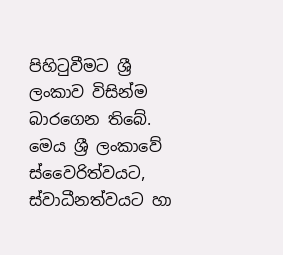පිහිටුවීමට ශ්‍රී ලංකාව විසින්ම බාරගෙන තිබේ. මෙය ශ්‍රී ලංකාවේ ස්‌වෛරිත්වයට, ස්‌වාධීනත්වයට හා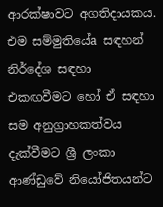ආරක්‌ෂාවට අගතිදායකය. එම සම්මුතියේa සඳහන් නිර්දේශ සඳහා එකඟවීමට හෝ ඒ සඳහා සම අනුග්‍රාහකත්වය දැක්‌වීමට ශ්‍රී ලංකා ආණ්‌ඩුවේ නියෝජිතයන්ට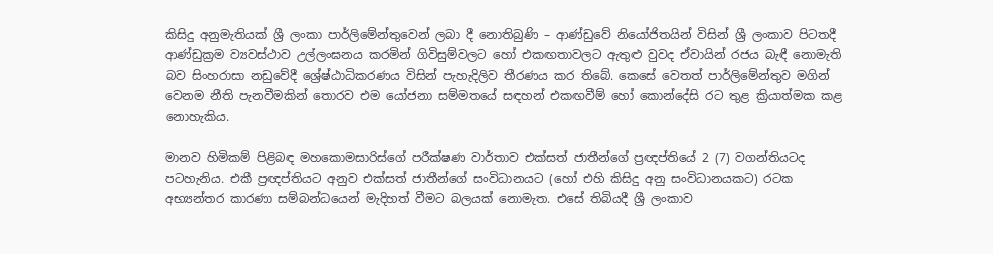කිසිදු අනුමැතියක්‌ ශ්‍රී ලංකා පාර්ලිමේන්තුවෙන් ලබා දී නොතිබුණි – ආණ්‌ඩුවේ නියෝජිතයින් විසින් ශ්‍රී ලංකාව පිටතදී ආණ්‌ඩුක්‍රම ව්‍යවස්‌ථාව උල්ලංඝනය කරමින් ගිවිසුම්වලට හෝ එකඟතාවලට ඇතුළු වුවද ඒවායින් රජය බැඳී නොමැති බව සිංහරාසා නඩුවේදී ශ්‍රේෂ්ඨාධිකරණය විසින් පැහැදිලිව තීරණය කර තිබේ. කෙසේ වෙතත් පාර්ලිමේන්තුව මගින් වෙනම නීති පැනවීමකින් තොරව එම යෝජනා සම්මතයේ සඳහන් එකඟවීම් හෝ කොන්දේසි රට තුළ ක්‍රියාත්මක කළ නොහැකිය.

මානව හිමිකම් පිළිබඳ මහකොමසාරිස්‌ගේ පරීක්‌ෂණ වාර්තාව එක්‌සත් ජාතීන්ගේ ප්‍රඥප්තියේ 2 (7) වගන්තියටද පටහැනිය. එකී ප්‍රඥප්තියට අනුව එක්‌සත් ජාතීන්ගේ සංවිධානයට (හෝ එහි කිසිදු අනු සංවිධානයකට) රටක අභ්‍යන්තර කාරණා සම්බන්ධයෙන් මැදිහත් වීමට බලයක්‌ නොමැත. එසේ තිබියදී ශ්‍රී ලංකාව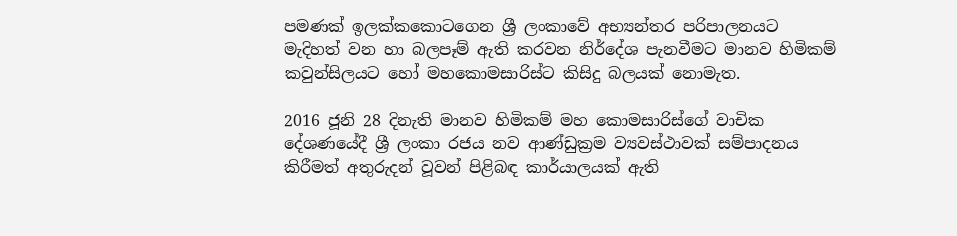පමණක්‌ ඉලක්‌කකොටගෙන ශ්‍රී ලංකාවේ අභ්‍යන්තර පරිපාලනයට මැදිහත් වන හා බලපෑම් ඇති කරවන නිර්දේශ පැනවීමට මානව හිමිකම් කවුන්සිලයට හෝ මහකොමසාරිස්‌ට කිසිදු බලයක්‌ නොමැත.

2016 ජූනි 28 දිනැති මානව හිමිකම් මහ කොමසාරිස්‌ගේ වාචික දේශණයේදී ශ්‍රී ලංකා රජය නව ආණ්‌ඩුක්‍රම ව්‍යවස්‌ථාවක්‌ සම්පාදනය කිරීමත් අතුරුදන් වූවන් පිළිබඳ කාර්යාලයක්‌ ඇති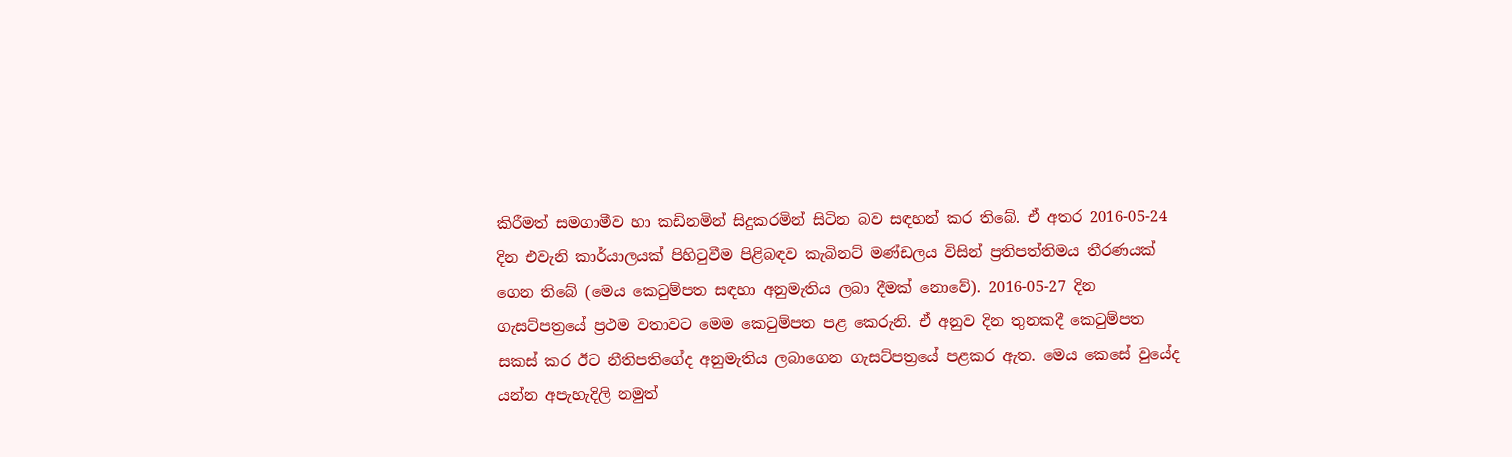කිරීමත් සමගාමීව හා කඩිනමින් සිදුකරමින් සිටින බව සඳහන් කර තිබේ. ඒ අතර 2016-05-24 දින එවැනි කාර්යාලයක්‌ පිහිටුවීම පිළිබඳව කැබිනට්‌ මණ්‌ඩලය විසින් ප්‍රතිපත්තිමය තීරණයක්‌ ගෙන තිබේ (මෙය කෙටුම්පත සඳහා අනුමැතිය ලබා දීමක්‌ නොවේ). 2016-05-27 දින ගැසට්‌පත්‍රයේ ප්‍රථම වතාවට මෙම කෙටුම්පත පළ කෙරුනි. ඒ අනුව දින තුනකදී කෙටුම්පත සකස්‌ කර ඊට නීතිපතිගේද අනුමැතිය ලබාගෙන ගැසට්‌පත්‍රයේ පළකර ඇත. මෙය කෙසේ වුයේද යන්න අපැහැදිලි නමුත්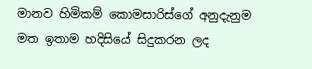මානව හිමිකම් කොමසාරිස්‌ගේ අනුදැනුම මත ඉතාම හදිසියේ සිදුකරන ලද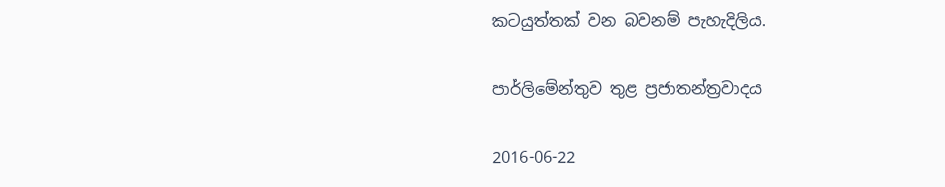කටයුත්තක්‌ වන බවනම් පැහැදිලිය.

පාර්ලිමේන්තුව තුළ ප්‍රජාතන්ත්‍රවාදය

2016-06-22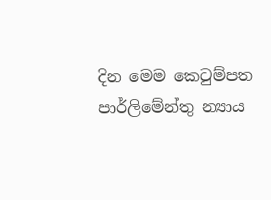දින මෙම කෙටුම්පත පාර්ලිමේන්තු න්‍යාය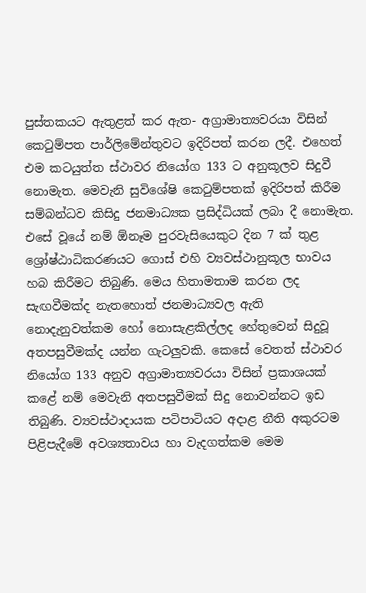පුස්‌තකයට ඇතුළත් කර ඇත- අග්‍රාමාත්‍යවරයා විසින් කෙටුම්පත පාර්ලිමේන්තුවට ඉදිරිපත් කරන ලදී. එහෙත් එම කටයුත්ත ස්‌ථාවර නියෝග 133 ට අනුකූලව සිදුවී නොමැත. මෙවැනි සුවිශේෂි කෙටුම්පතක්‌ ඉදිරිපත් කිරීම සම්බන්ධව කිසිදු ජනමාධ්‍යක ප්‍රසිද්ධියක්‌ ලබා දී නොමැත. එසේ වූයේ නම් ඕනෑම පුරවැසියෙකුට දින 7 ක්‌ තුළ ශ්‍රෝෂ්ඨාධිකරණයට ගොස්‌ එහි ව්‍යවස්‌ථානුකූල භාවය හබ කිරීමට තිබුණි. මෙය හිතාමතාම කරන ලද සැඟවීමක්‌ද නැතහොත් ජනමාධ්‍යවල ඇති නොදැනුවත්කම හෝ නොසැළකිල්ලද හේතුවෙන් සිදුවූ අතපසුවීමක්‌ද යන්න ගැටලුවකි. කෙසේ වෙතත් ස්‌ථාවර නියෝග 133 අනුව අග්‍රාමාත්‍යවරයා විසින් ප්‍රකාශයක්‌ කළේ නම් මෙවැනි අතපසුවීමක්‌ සිදු නොවන්නට ඉඩ තිබුණි. ව්‍යවස්‌ථාදායක පටිපාටියට අදාළ නීති අකුරටම පිළිපැදීමේ අවශ්‍යතාවය හා වැදගත්කම මෙම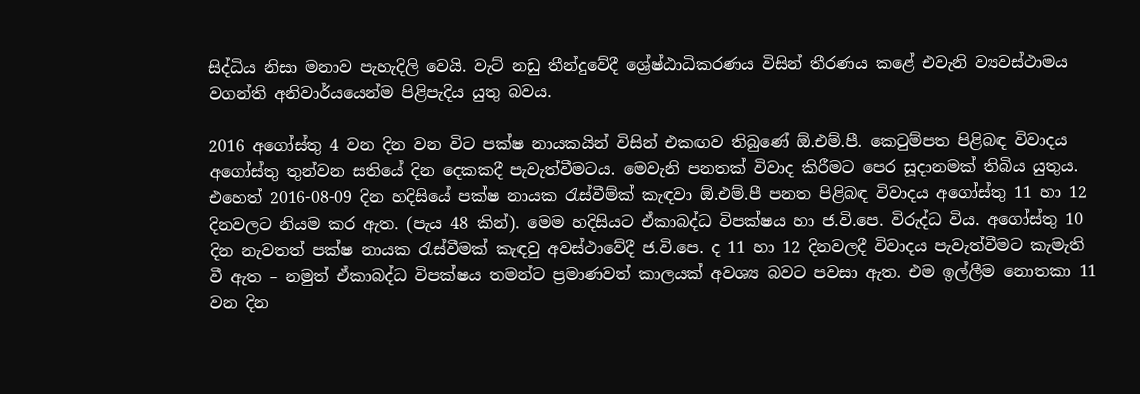සිද්ධිය නිසා මනාව පැහැදිලි වෙයි. වැට්‌ නඩු තීන්දුවේදී ශ්‍රේෂ්ඨාධිකරණය විසින් තීරණය කළේ එවැනි ව්‍යවස්‌ථාමය වගන්ති අනිවාර්යයෙන්ම පිළිපැදිය යුතු බවය.

2016 අගෝස්‌තු 4 වන දින වන විට පක්‌ෂ නායකයින් විසින් එකඟව තිබුණේ ඕ.එම්.පී. කෙටුම්පත පිළිබඳ විවාදය අගෝස්‌තු තුන්වන සතියේ දින දෙකකදී පැවැත්වීමටය. මෙවැනි පනතක්‌ විවාද කිරීමට පෙර සූදානමක්‌ තිබිය යුතුය. එහෙත් 2016-08-09 දින හදිසියේ පක්‌ෂ නායක රැස්‌වීම්ක්‌ කැඳවා ඕ.එම්.පී පනත පිළිබඳ විවාදය අගෝස්‌තු 11 හා 12 දිනවලට නියම කර ඇත. (පැය 48 කින්). මෙම හදිසියට ඒකාබද්ධ විපක්‌ෂය හා ජ.වි.පෙ. විරුද්ධ විය. අගෝස්‌තු 10 දින නැවතත් පක්‌ෂ නායක රැස්‌වීමක්‌ කැඳවු අවස්‌ථාවේදී ජ.වි.පෙ. ද 11 හා 12 දිනවලදී විවාදය පැවැත්වීමට කැමැති වී ඇත – නමුත් ඒකාබද්ධ විපක්‌ෂය තමන්ට ප්‍රමාණවත් කාලයක්‌ අවශ්‍ය බවට පවසා ඇත. එම ඉල්ලීම නොතකා 11 වන දින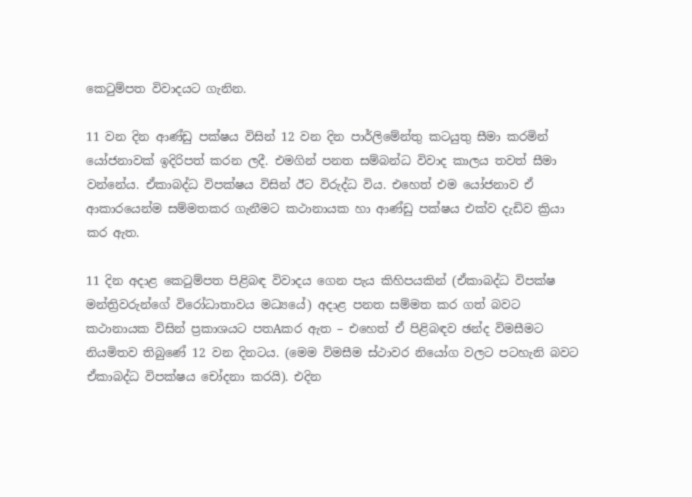කෙටුම්පත විවාදයට ගැනින.

11 වන දින ආණ්‌ඩු පක්‌ෂය විසින් 12 වන දින පාර්ලිමේන්තු කටයුතු සීමා කරමින් යෝජනාවක්‌ ඉදිරිපත් කරන ලදී. එමගින් පනත සම්බන්ධ විවාද කාලය තවත් සීමා වන්නේය. ඒකාබද්ධ විපක්‌ෂය විසින් ඊට විරුද්ධ විය. එහෙත් එම යෝජනාව ඒ ආකාරයෙන්ම සම්මතකර ගැනීමට කථානායක හා ආණ්‌ඩු පක්‌ෂය එක්‌ව දැඩිව ක්‍රියා කර ඇත.

11 දින අදාළ කෙටුම්පත පිළිබඳ විවාදය ගෙන පැය කිහිපයකින් (ඒකාබද්ධ විපක්‌ෂ මන්ත්‍රිවරුන්ගේ විරෝධාතාවය මධ්‍යයේ) අදාළ පනත සම්මත කර ගත් බවට කථානායක විසින් ප්‍රකාශයට පතAකර ඇත – එහෙත් ඒ පිළිබඳව ඡන්ද විමසීමට නියමිතව තිබුණේ 12 වන දිනටය. (මෙම විමසීම ස්‌ථාවර නියෝග වලට පටහැනි බවට ඒකාබද්ධ විපක්‌ෂය චෝදනා කරයි). එදින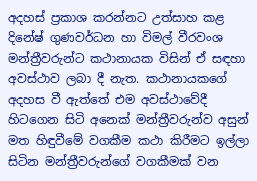අදහස්‌ ප්‍රකාශ කරන්නට උත්සාහ කළ දිනේෂ් ගුණවර්ධන හා විමල් වීරවංශ මන්ත්‍රීවරුන්ට කථානායක විසින් ඒ සඳහා අවස්‌ථාව ලබා දී නැත. කථානායකගේ අදහස වී ඇත්තේ එම අවස්‌ථාවේදී හිටගෙන සිටි අනෙක්‌ මන්ත්‍රීවරුන්ව අසුන් මත හිඳුවීමේ වගකීම කථා කිරීමට ඉල්ලා සිටින මන්ත්‍රීවරුන්ගේ වගකීමක්‌ වන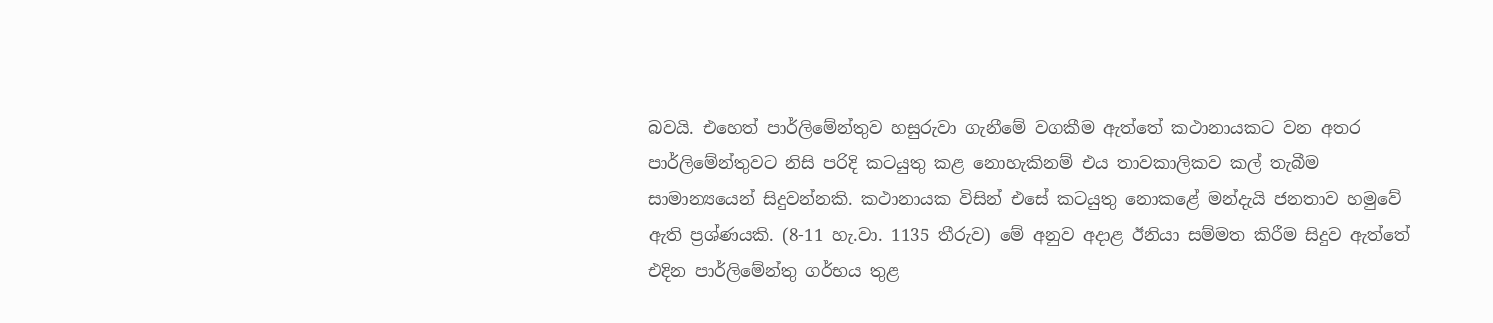බවයි. එහෙත් පාර්ලිමේන්තුව හසුරුවා ගැනීමේ වගකීම ඇත්තේ කථානායකට වන අතර පාර්ලිමේන්තුවට නිසි පරිදි කටයුතු කළ නොහැකිනම් එය තාවකාලිකව කල් තැබීම සාමාන්‍යයෙන් සිදුවන්නකි. කථානායක විසින් එසේ කටයුතු නොකළේ මන්දැයි ජනතාව හමුවේ ඇති ප්‍රශ්ණයකි. (8-11 හැ.වා. 1135 තීරුව) මේ අනුව අදාළ ඊනියා සම්මත කිරීම සිදුව ඇත්තේ එදින පාර්ලිමේන්තු ගර්භය තුළ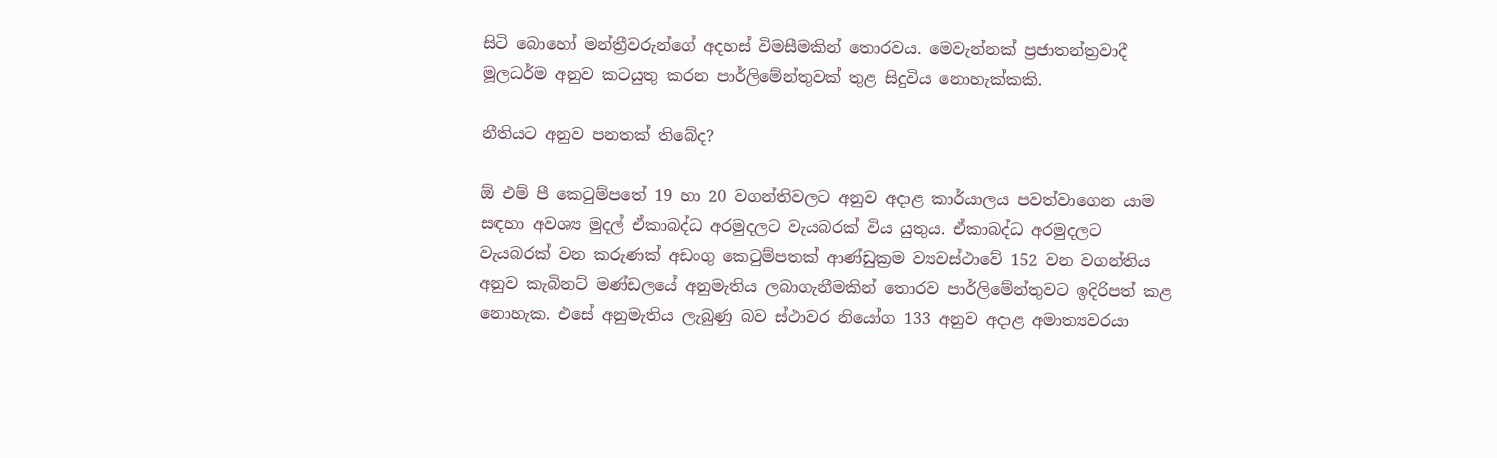සිටි බොහෝ මන්ත්‍රීවරුන්ගේ අදහස්‌ විමසීමකින් තොරවය. මෙවැන්නක්‌ ප්‍රජාතන්ත්‍රවාදී මූලධර්ම අනුව කටයුතු කරන පාර්ලිමේන්තුවක්‌ තුළ සිදුවිය නොහැක්‌කකි.

නීතියට අනුව පනතක්‌ තිබේද?

ඕ එම් පී කෙටුම්පතේ 19 හා 20 වගන්තිවලට අනුව අදාළ කාර්යාලය පවත්වාගෙන යාම සඳහා අවශ්‍ය මුදල් ඒකාබද්ධ අරමුදලට වැයබරක්‌ විය යුතුය. ඒකාබද්ධ අරමුදලට වැයබරක්‌ වන කරුණක්‌ අඩංගු කෙටුම්පතක්‌ ආණ්‌ඩුක්‍රම ව්‍යවස්‌ථාවේ 152 වන වගන්තිය අනුව කැබිනට්‌ මණ්‌ඩලයේ අනුමැතිය ලබාගැනීමකින් තොරව පාර්ලිමේන්තුවට ඉදිරිපත් කළ නොහැක. එසේ අනුමැතිය ලැබුණු බව ස්‌ථාවර නියෝග 133 අනුව අදාළ අමාත්‍යවරයා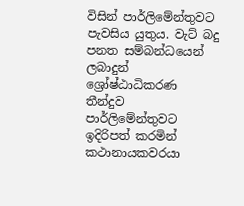විසින් පාර්ලිමේන්තුවට පැවසිය යුතුය. වැට්‌ බදු පනත සම්බන්ධයෙන් ලබාදුන් ශ්‍රෝෂ්ඨාධිකරණ තීන්දුව පාර්ලිමේන්තුවට ඉදිරිපත් කරමින් කථානායකවරයා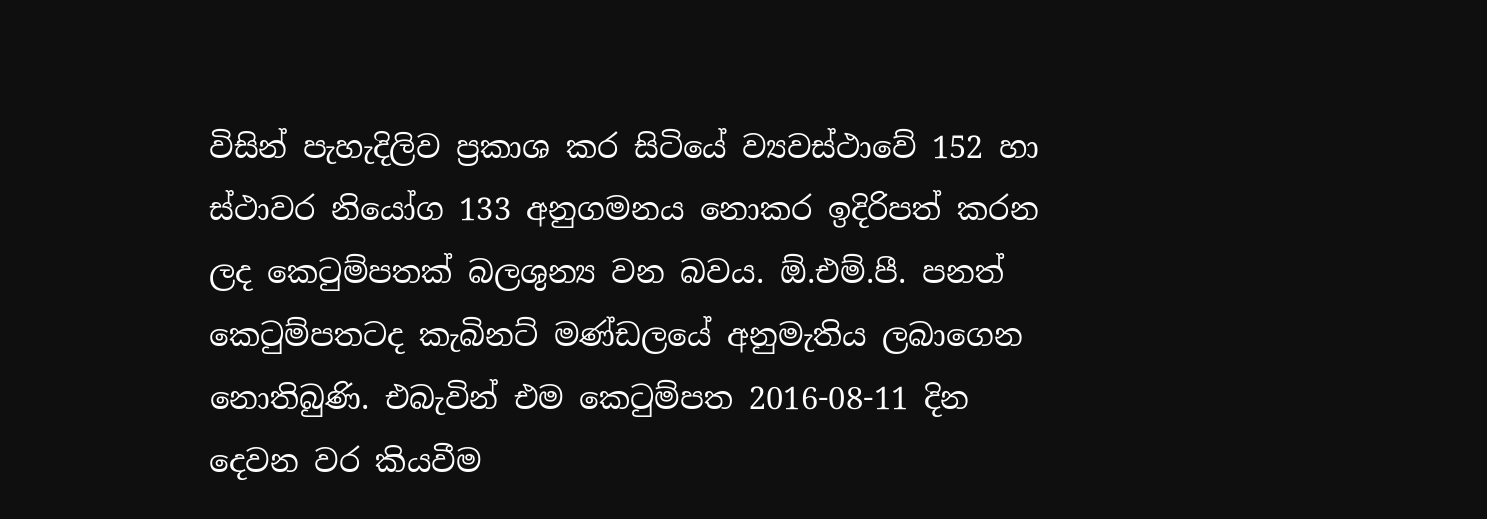විසින් පැහැදිලිව ප්‍රකාශ කර සිටියේ ව්‍යවස්‌ථාවේ 152 හා ස්‌ථාවර නියෝග 133 අනුගමනය නොකර ඉදිරිපත් කරන ලද කෙටුම්පතක්‌ බලශුන්‍ය වන බවය. ඕ.එම්.පී. පනත් කෙටුම්පතටද කැබිනට්‌ මණ්‌ඩලයේ අනුමැතිය ලබාගෙන නොතිබුණි. එබැවින් එම කෙටුම්පත 2016-08-11 දින දෙවන වර කියවීම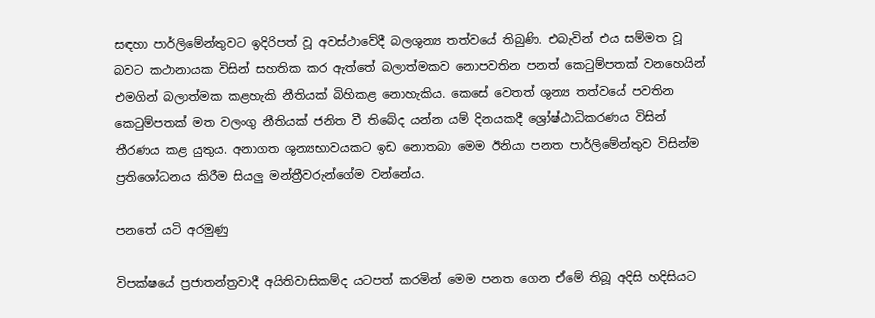සඳහා පාර්ලිමේන්තුවට ඉදිරිපත් වූ අවස්‌ථාවේදී බලශුන්‍ය තත්වයේ තිබුණි. එබැවින් එය සම්මත වූ බවට කථානායක විසින් සහතික කර ඇත්තේ බලාත්මකව නොපවතින පනත් කෙටුම්පතක්‌ වනහෙයින් එමගින් බලාත්මක කළහැකි නීතියක්‌ බිහිකළ නොහැකිය. කෙසේ වෙතත් ශුන්‍ය තත්වයේ පවතින කෙටුම්පතක්‌ මත වලංගු නීතියක්‌ ජනිත වී තිබේද යන්න යම් දිනයකදී ශ්‍රෝෂ්ඨාධිකරණය විසින් තීරණය කළ යුතුය. අනාගත ශුන්‍යභාවයකට ඉඩ නොතබා මෙම ඊනියා පනත පාර්ලිමේන්තුව විසින්ම ප්‍රතිශෝධනය කිරීම සියලු මන්ත්‍රීවරුන්ගේම වන්නේය.

පනතේ යටි අරමුණු

විපක්‌ෂයේ ප්‍රජාතන්ත්‍රවාදී අයිතිවාසිකම්ද යටපත් කරමින් මෙම පනත ගෙන ඒමේ තිබූ අදිසි හදිසියට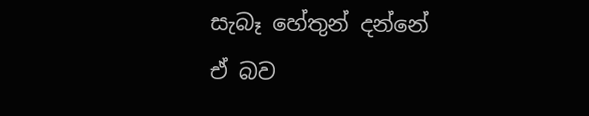සැබෑ හේතුන් දන්නේ ඒ බව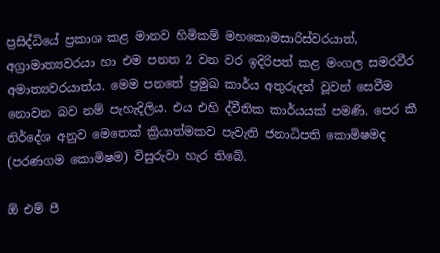ප්‍රසිද්ධියේ ප්‍රකාශ කළ මානව හිමිකම් මහකොමසාරිස්‌වරයාත්, අග්‍රාමාත්‍යවරයා හා එම පනත 2 වන වර ඉදිරිපත් කළ මංගල සමරවීර අමාත්‍යවරයාත්ය. මෙම පනතේ ප්‍රමුඛ කාර්ය අතුරුදන් වූවන් සෙවීම නොවන බව නම් පැහැදිලිය. එය එහි ද්වීතික කාර්යයක්‌ පමණි. පෙර කී නිර්දේශ අනුව මෙතෙක්‌ ක්‍රියාත්මකව පැවැති ජනාධිපති කොමිෂමද (පරණගම කොමිෂම) විසුරුවා හැර තිබේ.

ඕ එම් පී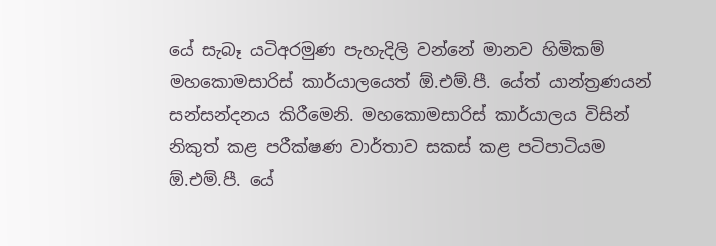යේ සැබෑ යටිඅරමුණ පැහැදිලි වන්නේ මානව හිමිකම් මහකොමසාරිස්‌ කාර්යාලයෙත් ඕ.එම්.පී. යේත් යාන්ත්‍රණයන් සන්සන්දනය කිරීමෙනි. මහකොමසාරිස්‌ කාර්යාලය විසින් නිකුත් කළ පරීක්‌ෂණ වාර්තාව සකස්‌ කළ පටිපාටියම ඕ.එම්.පී. යේ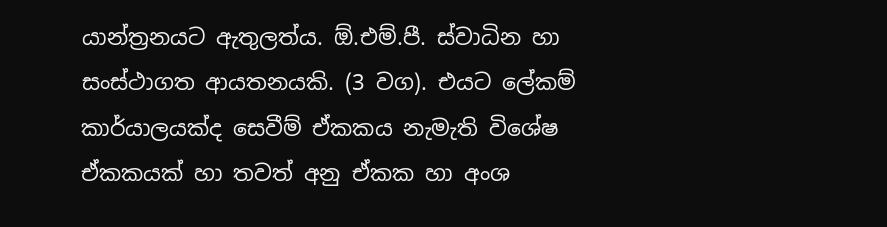යාන්ත්‍රනයට ඇතුලත්ය. ඕ.එම්.පී. ස්‌වාධින හා සංස්‌ථාගත ආයතනයකි. (3 වග). එයට ලේකම් කාර්යාලයක්‌ද සෙවීම් ඒකකය නැමැති විශේෂ ඒකකයක්‌ හා තවත් අනු ඒකක හා අංශ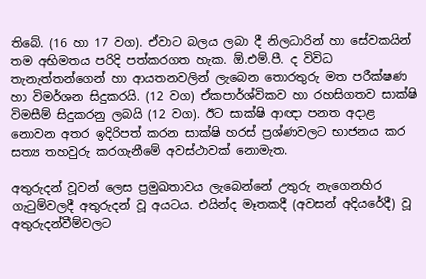තිබේ. (16 හා 17 වග). ඒවාට බලය ලබා දී නිලධාරින් හා සේවකයින් තම අභිමතය පරිදි පත්කරගත හැක. ඕ.එම්.පී. ද විවිධ තැනැත්තන්ගෙන් හා ආයතනවලින් ලැබෙන තොරතුරු මත පරීක්‌ෂණ හා විමර්ශන සිදුකරයි. (12 වග) ඒකපාර්ශ්විකව හා රහසිගතව සාක්‌ෂි විමසීම් සිදුකරනු ලබයි (12 වග). ඊට සාක්‌ෂි ආඥා පනත අදාළ නොවන අතර ඉදිරිපත් කරන සාක්‌ෂි හරස්‌ ප්‍රශ්ණවලට භාජනය කර සත්‍ය තහවුරු කරගැනීමේ අවස්‌ථාවක්‌ නොමැත.

අතුරුදන් වූවන් ලෙස ප්‍රමුඛතාවය ලැබෙන්නේ උතුරු නැගෙනහිර ගැටුම්වලදී අතුරුදන් වූ අයටය. එයින්ද මෑතකදී (අවසන් අදියරේදී) වූ අතුරුදන්වීම්වලට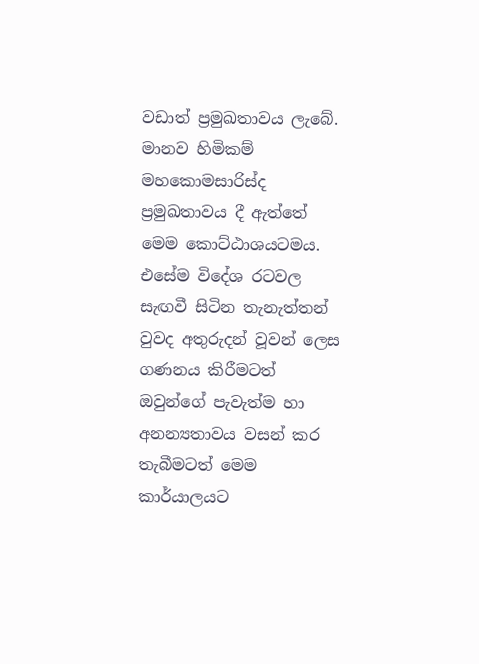වඩාත් ප්‍රමුඛතාවය ලැබේ. මානව හිමිකම් මහකොමසාරිස්‌ද ප්‍රමුඛතාවය දී ඇත්තේ මෙම කොට්‌ඨාශයටමය. එසේම විදේශ රටවල සැඟවී සිටින තැනැත්තන් වුවද අතුරුදන් වූවන් ලෙස ගණනය කිරීමටත් ඔවුන්ගේ පැවැත්ම හා අනන්‍යතාවය වසන් කර තැබීමටත් මෙම කාර්යාලයට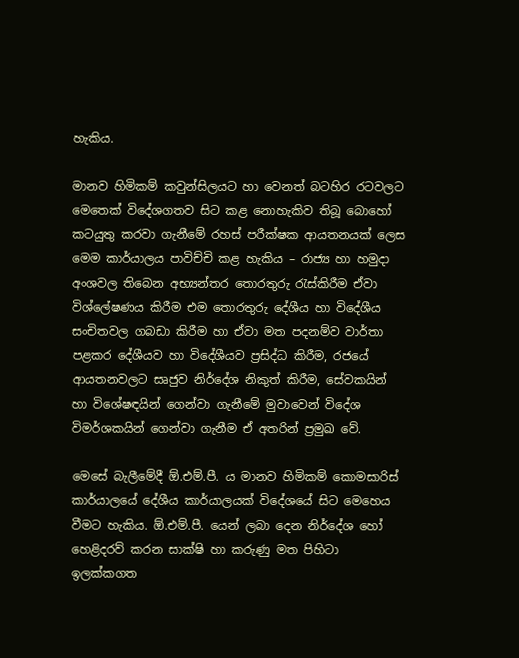හැකිය.

මානව හිමිකම් කවුන්සිලයට හා වෙනත් බටහිර රටවලට මෙතෙක්‌ විදේශගතව සිට කළ නොහැකිව තිබූ බොහෝ කටයුතු කරවා ගැනීමේ රහස්‌ පරීක්‌ෂක ආයතනයක්‌ ලෙස මෙම කාර්යාලය පාවිච්චි කළ හැකිය – රාජ්‍ය හා හමුදා අංශවල තිබෙන අභ්‍යන්තර තොරතුරු රැස්‌කිරීම ඒවා විශ්ලේෂණය කිරීම එම තොරතුරු දේශීය හා විදේශීය සංචිතවල ගබඩා කිරීම හා ඒවා මත පදනම්ව වාර්තා පළකර දේශීයව හා විදේශීයව ප්‍රසිද්ධ කිරීම, රජයේ ආයතනවලට සෘජුව නිර්දේශ නිකුත් කිරීම, සේවකයින් හා විශේෂඳයින් ගෙන්වා ගැනීමේ මුවාවෙන් විදේශ විමර්ශකයින් ගෙන්වා ගැනීම ඒ අතරින් ප්‍රමුඛ වේ.

මෙසේ බැලීමේදී ඕ.එම්.පී. ය මානව හිමිකම් කොමසාරිස්‌ කාර්යාලයේ දේශීය කාර්යාලයක්‌ විදේශයේ සිට මෙහෙය වීමට හැකිය. ඕ.එම්.පී. යෙන් ලබා දෙන නිර්දේශ හෝ හෙළිදරව් කරන සාක්‌ෂි හා කරුණු මත පිහිටා ඉලක්‌කගත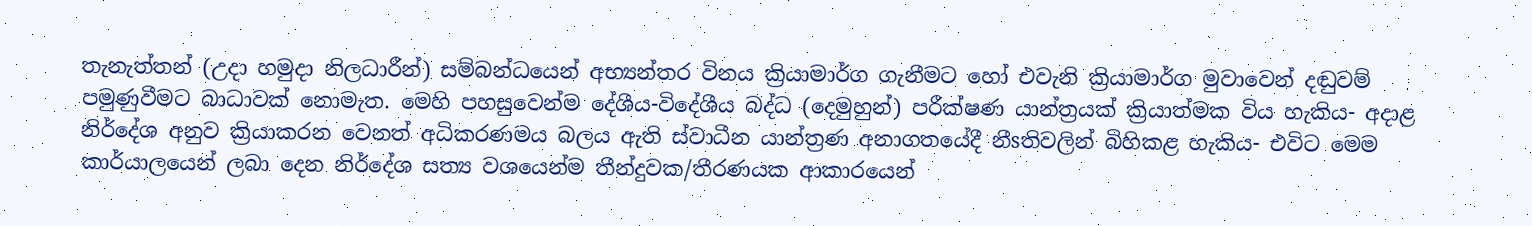තැනැත්තන් (උදා හමුදා නිලධාරීන්) සම්බන්ධයෙන් අභ්‍යන්තර විනය ක්‍රියාමාර්ග ගැනීමට හෝ එවැනි ක්‍රියාමාර්ග මුවාවෙන් දඬුවම් පමුණුවීමට බාධාවක්‌ නොමැත. මෙහි පහසුවෙන්ම දේශීය-විදේශීය බද්ධ (දෙමුහුන්) පරීක්‌ෂණ යාන්ත්‍රයක්‌ ක්‍රියාත්මක විය හැකිය- අදාළ නිර්දේශ අනුව ක්‍රියාකරන වෙනත් අධිකරණමය බලය ඇති ස්‌වාධීන යාන්ත්‍රණ අනාගතයේදී නීsතිවලින් බිහිකළ හැකිය- එවිට මෙම කාර්යාලයෙන් ලබා දෙන නිර්දේශ සත්‍ය වශයෙන්ම තීන්දුවක/තීරණයක ආකාරයෙන්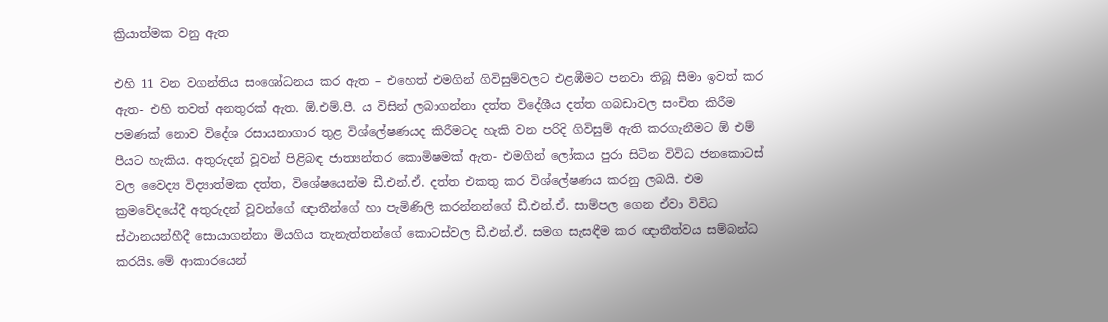ක්‍රියාත්මක වනු ඇත

එහි 11 වන වගන්තිය සංශෝධනය කර ඇත – එහෙත් එමගින් ගිවිසුම්වලට එළඹීමට පනවා තිබූ සීමා ඉවත් කර ඇත- එහි තවත් අනතුරක්‌ ඇත. ඕ.එම්.පී. ය විසින් ලබාගන්නා දත්ත විදේශීය දත්ත ගබඩාවල සංචිත කිරීම පමණක්‌ නොව විදේශ රසායනාගාර තුළ විශ්ලේෂණයද කිරීමටද හැකි වන පරිදි ගිවිසුම් ඇති කරගැනීමට ඕ එම් පීයට හැකිය. අතුරුදන් වූවන් පිළිබඳ ජාත්‍යන්තර කොමිෂමක්‌ ඇත- එමගින් ලෝකය පුරා සිටින විවිධ ජනකොටස්‌ වල වෛද්‍ය විද්‍යාත්මක දත්ත, විශේෂයෙන්ම ඩී.එන්.ඒ. දත්ත එකතු කර විශ්ලේෂණය කරනු ලබයි. එම ක්‍රමවේදයේදී අතුරුදන් වූවන්ගේ ඥාතීන්ගේ හා පැමිණිලි කරන්නන්ගේ ඩී.එන්.ඒ. සාම්පල ගෙන ඒවා විවිධ ස්‌ථානයන්හීදී සොයාගන්නා මියගිය තැනැත්තන්ගේ කොටස්‌වල ඩී.එන්.ඒ. සමග සැසඳීම කර ඥාතීත්වය සම්බන්ධ කරයිs. මේ ආකාරයෙන්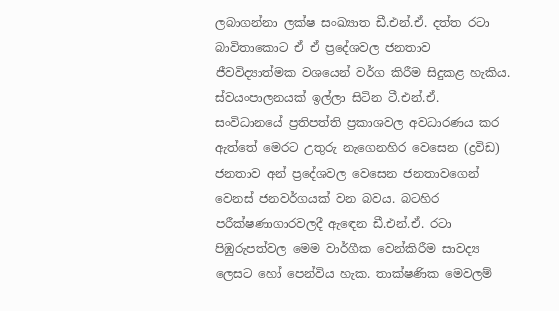ලබාගන්නා ලක්‌ෂ සංඛ්‍යාත ඩී.එන්.ඒ. දත්ත රටා බාවිතාකොට ඒ ඒ ප්‍රදේශවල ජනතාව ජීවවිද්‍යාත්මක වශයෙන් වර්ග කිරීම සිදුකළ හැකිය. ස්‌වයංපාලනයක්‌ ඉල්ලා සිටින ටී.එන්.ඒ. සංවිධානයේ ප්‍රතිපත්ති ප්‍රකාශවල අවධාරණය කර ඇත්තේ මෙරට උතුරු නැගෙනහිර වෙසෙන (ද්‍රවිඩ) ජනතාව අන් ප්‍රදේශවල වෙසෙන ජනතාවගෙන් වෙනස්‌ ජනවර්ගයක්‌ වන බවය. බටහිර පරීක්‌ෂණාගාරවලදී ඇඳෙන ඩී.එන්.ඒ. රටා පිඹුරුපත්වල මෙම වාර්ගීක වෙන්කිරීම සාවද්‍ය ලෙසට හෝ පෙන්විය හැක. තාක්‌ෂණික මෙවලම්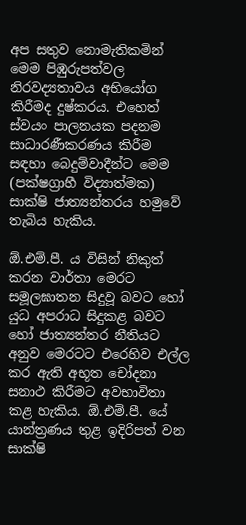අප සතුව නොමැතිකමින් මෙම පිඹුරුපත්වල නිරවද්‍යතාවය අභියෝග කිරීමද දුෂ්කරය. එහෙත් ස්‌වයං පාලනයක පදනම සාධාරණීකරණය කිරීම සඳහා බෙදුම්වාදීන්ට මෙම (පක්‌ෂග්‍රාහී විද්‍යාත්මක) සාක්‌ෂි ජාත්‍යන්තරය හමුවේ තැබිය හැකිය.

ඕ.එම්.පී. ය විසින් නිකුත් කරන වාර්තා මෙරට සමූලඝාතන සිදුවූ බවට හෝ යුධ අපරාධ සිදුකළ බවට හෝ ජාත්‍යන්තර නීතියට අනුව මෙරටට එරෙහිව එල්ල කර ඇති අභූත චෝදනා සනාථ කිරීමට අවභාවිතා කළ හැකිය. ඕ.එම්.පී. යේ යාන්ත්‍රණය තුළ ඉදිරිපත් වන සාක්‌ෂි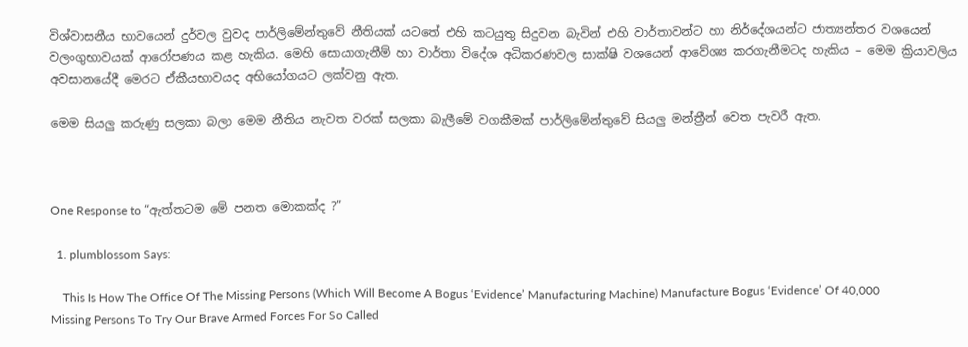විශ්වාසනීය භාවයෙන් දුර්වල වුවද පාර්ලිමේන්තුවේ නීතියක්‌ යටතේ එහි කටයුතු සිදුවන බැවින් එහි වාර්තාවන්ට හා නිර්දේශයන්ට ජාත්‍යන්තර වශයෙන් වලංගුභාවයක්‌ ආරෝපණය කළ හැකිය. මෙහි සොයාගැනීම් හා වාර්තා විදේශ අධිකරණවල සාක්‌ෂි වශයෙන් ආවේශ්‍ය කරගැනීමටද හැකිය – මෙම ක්‍රියාවලිය අවසානයේදී මෙරට ඒකීයභාවයද අභියෝගයට ලක්‌වනු ඇත.

මෙම සියලු කරුණු සලකා බලා මෙම නීතිය නැවත වරක්‌ සලකා බැලීමේ වගකීමක්‌ පාර්ලිමේන්තුවේ සියලු මන්ත්‍රීන් වෙත පැවරී ඇත.



One Response to “ඇත්තටම මේ පනත මොකක්‌ද ?”

  1. plumblossom Says:

    This Is How The Office Of The Missing Persons (Which Will Become A Bogus ‘Evidence’ Manufacturing Machine) Manufacture Bogus ‘Evidence’ Of 40,000 Missing Persons To Try Our Brave Armed Forces For So Called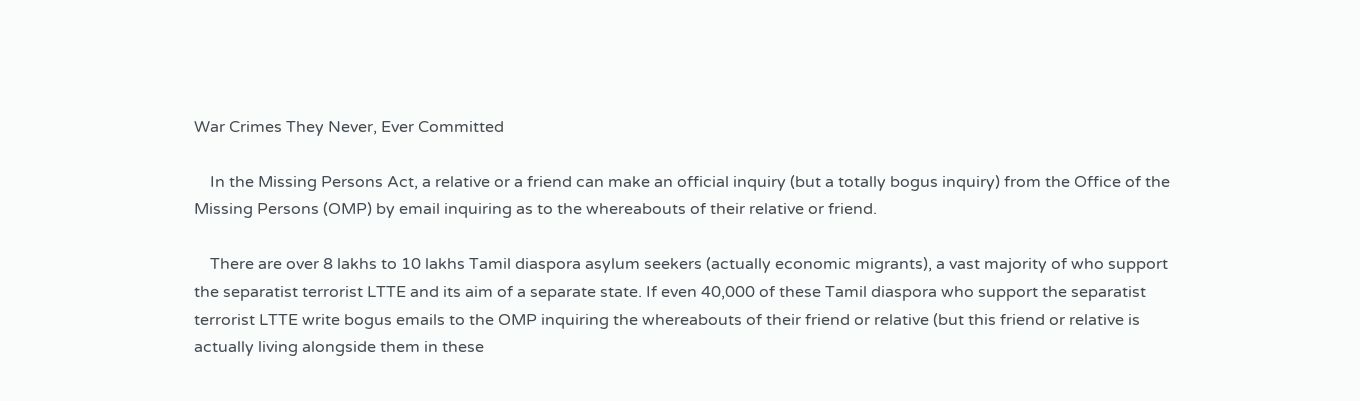War Crimes They Never, Ever Committed

    In the Missing Persons Act, a relative or a friend can make an official inquiry (but a totally bogus inquiry) from the Office of the Missing Persons (OMP) by email inquiring as to the whereabouts of their relative or friend.

    There are over 8 lakhs to 10 lakhs Tamil diaspora asylum seekers (actually economic migrants), a vast majority of who support the separatist terrorist LTTE and its aim of a separate state. If even 40,000 of these Tamil diaspora who support the separatist terrorist LTTE write bogus emails to the OMP inquiring the whereabouts of their friend or relative (but this friend or relative is actually living alongside them in these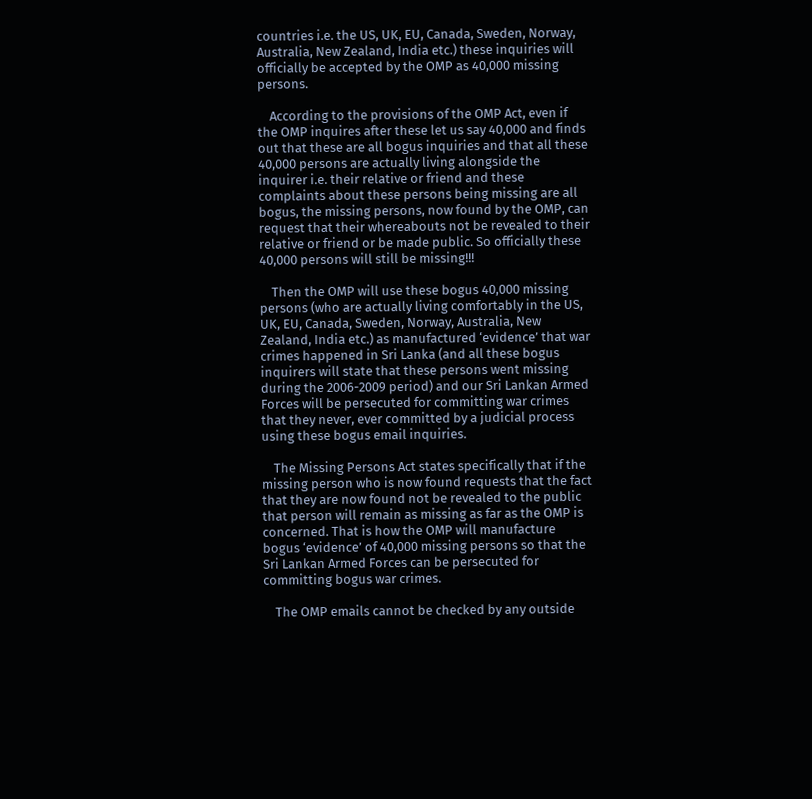countries i.e. the US, UK, EU, Canada, Sweden, Norway, Australia, New Zealand, India etc.) these inquiries will officially be accepted by the OMP as 40,000 missing persons.

    According to the provisions of the OMP Act, even if the OMP inquires after these let us say 40,000 and finds out that these are all bogus inquiries and that all these 40,000 persons are actually living alongside the inquirer i.e. their relative or friend and these complaints about these persons being missing are all bogus, the missing persons, now found by the OMP, can request that their whereabouts not be revealed to their relative or friend or be made public. So officially these 40,000 persons will still be missing!!!

    Then the OMP will use these bogus 40,000 missing persons (who are actually living comfortably in the US, UK, EU, Canada, Sweden, Norway, Australia, New Zealand, India etc.) as manufactured ‘evidence’ that war crimes happened in Sri Lanka (and all these bogus inquirers will state that these persons went missing during the 2006-2009 period) and our Sri Lankan Armed Forces will be persecuted for committing war crimes that they never, ever committed by a judicial process using these bogus email inquiries.

    The Missing Persons Act states specifically that if the missing person who is now found requests that the fact that they are now found not be revealed to the public that person will remain as missing as far as the OMP is concerned. That is how the OMP will manufacture bogus ‘evidence’ of 40,000 missing persons so that the Sri Lankan Armed Forces can be persecuted for committing bogus war crimes.

    The OMP emails cannot be checked by any outside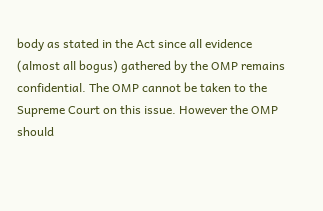body as stated in the Act since all evidence (almost all bogus) gathered by the OMP remains confidential. The OMP cannot be taken to the Supreme Court on this issue. However the OMP should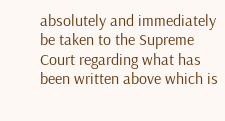absolutely and immediately be taken to the Supreme Court regarding what has been written above which is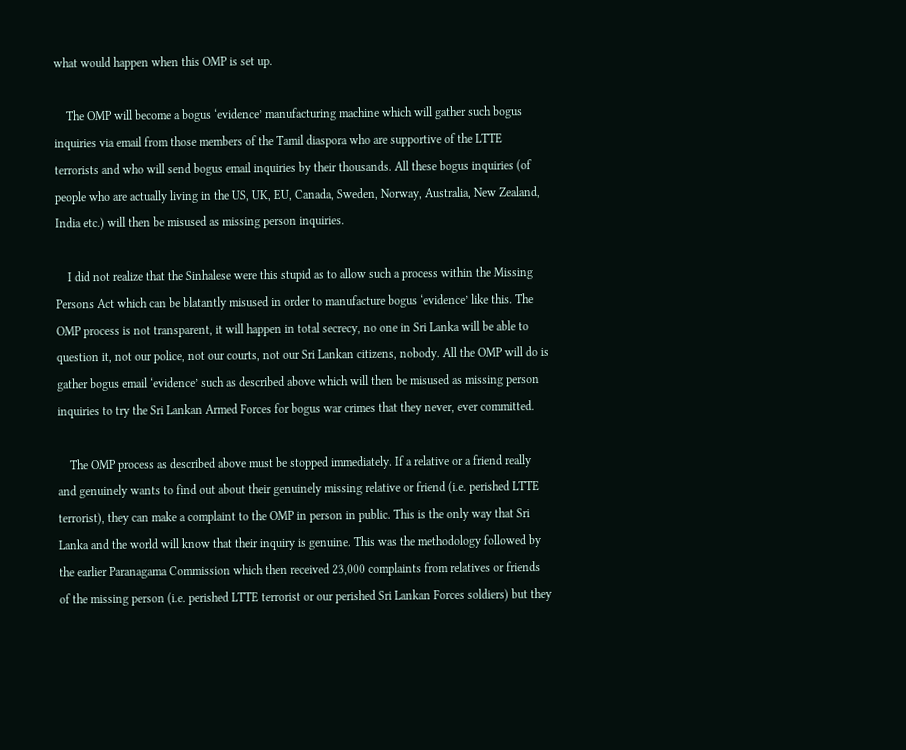what would happen when this OMP is set up.

    The OMP will become a bogus ‘evidence’ manufacturing machine which will gather such bogus inquiries via email from those members of the Tamil diaspora who are supportive of the LTTE terrorists and who will send bogus email inquiries by their thousands. All these bogus inquiries (of people who are actually living in the US, UK, EU, Canada, Sweden, Norway, Australia, New Zealand, India etc.) will then be misused as missing person inquiries.

    I did not realize that the Sinhalese were this stupid as to allow such a process within the Missing Persons Act which can be blatantly misused in order to manufacture bogus ‘evidence’ like this. The OMP process is not transparent, it will happen in total secrecy, no one in Sri Lanka will be able to question it, not our police, not our courts, not our Sri Lankan citizens, nobody. All the OMP will do is gather bogus email ‘evidence’ such as described above which will then be misused as missing person inquiries to try the Sri Lankan Armed Forces for bogus war crimes that they never, ever committed.

    The OMP process as described above must be stopped immediately. If a relative or a friend really and genuinely wants to find out about their genuinely missing relative or friend (i.e. perished LTTE terrorist), they can make a complaint to the OMP in person in public. This is the only way that Sri Lanka and the world will know that their inquiry is genuine. This was the methodology followed by the earlier Paranagama Commission which then received 23,000 complaints from relatives or friends of the missing person (i.e. perished LTTE terrorist or our perished Sri Lankan Forces soldiers) but they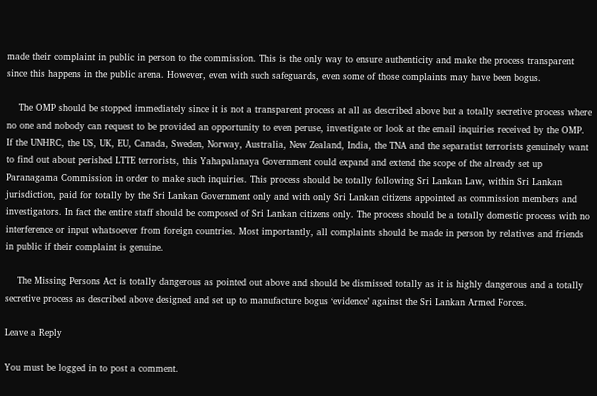made their complaint in public in person to the commission. This is the only way to ensure authenticity and make the process transparent since this happens in the public arena. However, even with such safeguards, even some of those complaints may have been bogus.

    The OMP should be stopped immediately since it is not a transparent process at all as described above but a totally secretive process where no one and nobody can request to be provided an opportunity to even peruse, investigate or look at the email inquiries received by the OMP. If the UNHRC, the US, UK, EU, Canada, Sweden, Norway, Australia, New Zealand, India, the TNA and the separatist terrorists genuinely want to find out about perished LTTE terrorists, this Yahapalanaya Government could expand and extend the scope of the already set up Paranagama Commission in order to make such inquiries. This process should be totally following Sri Lankan Law, within Sri Lankan jurisdiction, paid for totally by the Sri Lankan Government only and with only Sri Lankan citizens appointed as commission members and investigators. In fact the entire staff should be composed of Sri Lankan citizens only. The process should be a totally domestic process with no interference or input whatsoever from foreign countries. Most importantly, all complaints should be made in person by relatives and friends in public if their complaint is genuine.

    The Missing Persons Act is totally dangerous as pointed out above and should be dismissed totally as it is highly dangerous and a totally secretive process as described above designed and set up to manufacture bogus ‘evidence’ against the Sri Lankan Armed Forces.

Leave a Reply

You must be logged in to post a comment.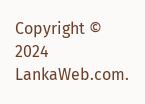Copyright © 2024 LankaWeb.com.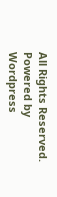All Rights Reserved. Powered by Wordpress